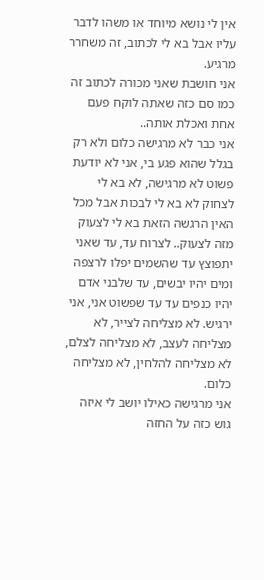אין לי נושא מיוחד או משהו לדבר עליו אבל בא לי לכתוב, זה משחרר מרגיע.
אני חושבת שאני מכורה לכתוב זה כמו סם כזה שאתה לוקח פעם אחת ואכלת אותה..
אני כבר לא מרגישה כלום ולא רק בגלל שהוא פגע בי, אני לא יודעת פשוט לא מרגישה, לא בא לי לצחוק לא בא לי לבכות אבל מכל האין הרגשה הזאת בא לי לצעוק מזה לצעוק.. לצרוח עד, עד שאני יתפוצץ עד שהשמים יפלו לרצפה ומים יהיו יבשים, עד שלבני אדם יהיו כנפים עד עד שפשוט אני, אני ירגיש. לא מצליחה לצייר, לא מצליחה לעצב, לא מצליחה לצלם, לא מצליחה להלחין, לא מצליחה כלום.
אני מרגישה כאילו יושב לי איזה גוש כזה על החזה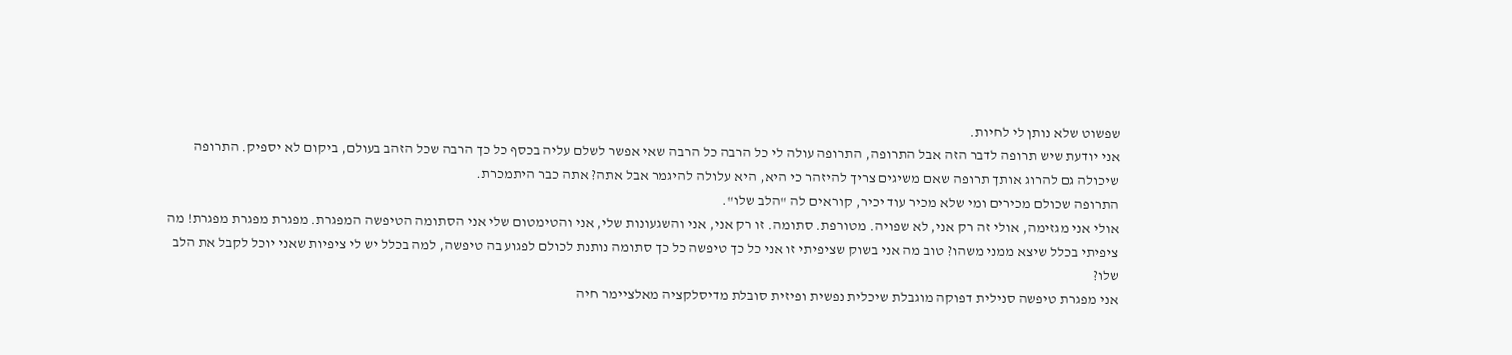שפשוט שלא נותן לי לחיות.
אני יודעת שיש תרופה לדבר הזה אבל התרופה, התרופה עולה לי כל הרבה כל הרבה שאי אפשר לשלם עליה בכסף כל כך הרבה שכל הזהב בעולם, ביקום לא יספיק. התרופה שיכולה גם להרוג אותך תרופה שאם משיגים צריך להיזהר כי היא, היא עלולה להיגמר אבל אתה? אתה כבר היתמכרת.
התרופה שכולם מכירים ומי שלא מכיר עוד יכיר, קוראים לה "הלב שלו".
אולי אני מגזימה, אולי זה רק אני, לא שפויה. מטורפת. סתומה. זו רק אני, אני והשגעונות שלי, אני והטימטום שלי אני הסתומה הטיפשה המפגרת. מפגרת מפגרת מפגרת! מה ציפיתי בכלל שיצא ממני משהו? טוב מה אני בשוק שציפיתי זו אני כל כך טיפשה כל כך סתומה נותנת לכולם לפגוע בה טיפשה, למה בכלל יש לי ציפיות שאני יוכל לקבל את הלב שלו?
אני מפגרת טיפשה סנילית דפוקה מוגבלת שיכלית נפשית ופיזית סובלת מדיסלקציה מאלציימר חיה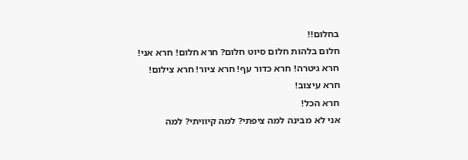בחלום!!
חלום בלהות חלום סיוט חלום? חרא חלום! חרא אני! חרא גיטרה! חרא כדור עף! חרא ציור! חרא צילום! חרא עיצוב!
חרא הכל!
אני לא מבינה למה ציפתי? למה קיוויתי? למה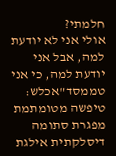חלמתי?
אולי אני לא יודעת למה, אבל אני יודעת למה, כי אני טממסד"אכלש:
טיפשה מטומתמת מפגרת סתומה דיסלקתית אילגת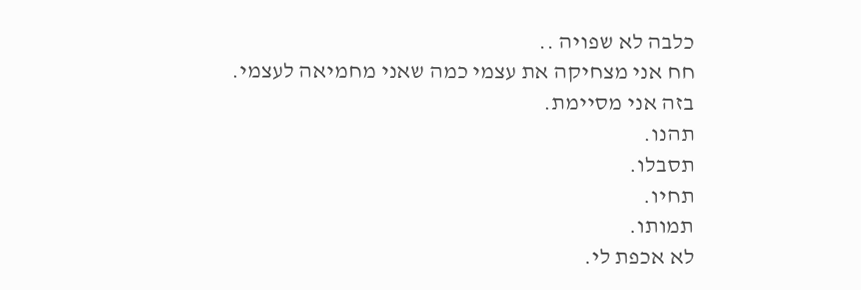כלבה לא שפויה ..
חח אני מצחיקה את עצמי כמה שאני מחמיאה לעצמי.
בזה אני מסיימת.
תהנו.
תסבלו.
תחיו.
תמותו.
לא אכפת לי.